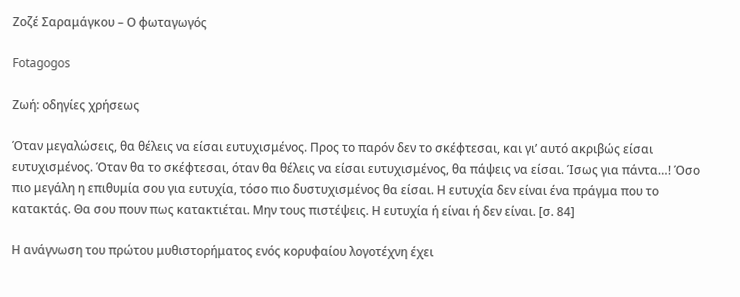Ζοζέ Σαραμάγκου – Ο φωταγωγός

Fotagogos

Ζωή: οδηγίες χρήσεως

Όταν μεγαλώσεις, θα θέλεις να είσαι ευτυχισμένος. Προς το παρόν δεν το σκέφτεσαι, και γι’ αυτό ακριβώς είσαι ευτυχισμένος. Όταν θα το σκέφτεσαι, όταν θα θέλεις να είσαι ευτυχισμένος, θα πάψεις να είσαι. Ίσως για πάντα…! Όσο πιο μεγάλη η επιθυμία σου για ευτυχία, τόσο πιο δυστυχισμένος θα είσαι. Η ευτυχία δεν είναι ένα πράγμα που το κατακτάς. Θα σου πουν πως κατακτιέται. Μην τους πιστέψεις. Η ευτυχία ή είναι ή δεν είναι. [σ. 84]

Η ανάγνωση του πρώτου μυθιστορήματος ενός κορυφαίου λογοτέχνη έχει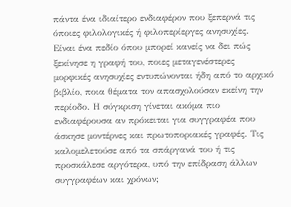πάντα ένα ιδιαίτερο ενδιαφέρον που ξεπερνά τις όποιες φιλολογικές ή φιλοπερίεργες ανησυχίες. Είναι ένα πεδίο όπου μπορεί κανείς να δει πώς ξεκίνησε η γραφή του, ποιες μεταγενέστερες μορφικές ανησυχίες εντυπώνονται ήδη από το αρχικό βιβλίο, ποια θέματα τον απασχολούσαν εκείνη την περίοδο. Η σύγκριση γίνεται ακόμα πιο ενδιαφέρουσα αν πρόκειται για συγγραφέα που άσκησε μοντέρνες και πρωτοποριακές γραφές. Τις καλομελετούσε από τα σπάργανά του ή τις προσκάλεσε αργότερα, υπό την επίδραση άλλων συγγραφέων και χρόνων;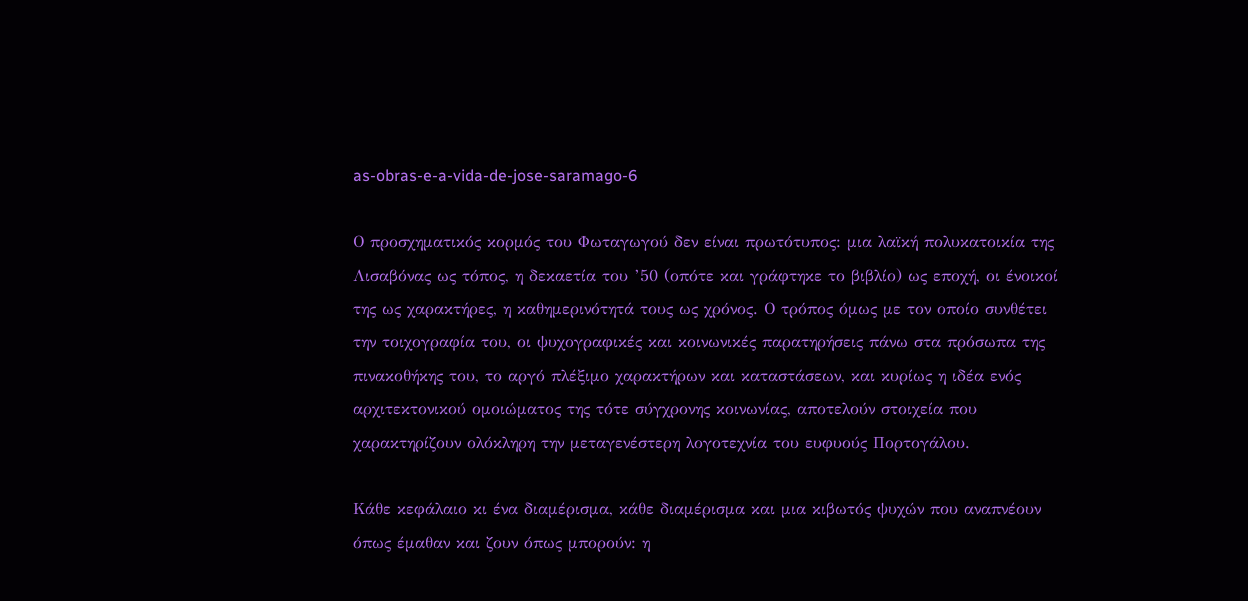as-obras-e-a-vida-de-jose-saramago-6

Ο προσχηματικός κορμός του Φωταγωγού δεν είναι πρωτότυπος: μια λαϊκή πολυκατοικία της Λισαβόνας ως τόπος, η δεκαετία του ’50 (οπότε και γράφτηκε το βιβλίο) ως εποχή, οι ένοικοί της ως χαρακτήρες, η καθημερινότητά τους ως χρόνος. Ο τρόπος όμως με τον οποίο συνθέτει την τοιχογραφία του, οι ψυχογραφικές και κοινωνικές παρατηρήσεις πάνω στα πρόσωπα της πινακοθήκης του, το αργό πλέξιμο χαρακτήρων και καταστάσεων, και κυρίως η ιδέα ενός αρχιτεκτονικού ομοιώματος της τότε σύγχρονης κοινωνίας, αποτελούν στοιχεία που χαρακτηρίζουν ολόκληρη την μεταγενέστερη λογοτεχνία του ευφυούς Πορτογάλου.

Κάθε κεφάλαιο κι ένα διαμέρισμα, κάθε διαμέρισμα και μια κιβωτός ψυχών που αναπνέουν όπως έμαθαν και ζουν όπως μπορούν: η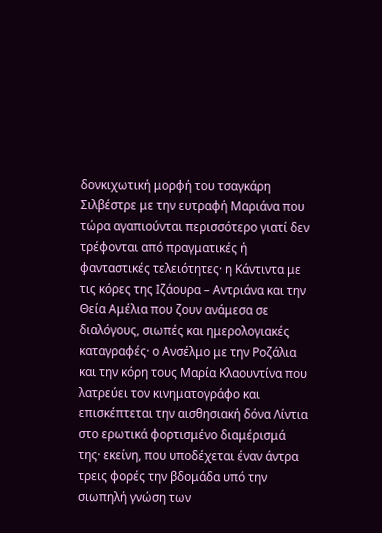δονκιχωτική μορφή του τσαγκάρη Σιλβέστρε με την ευτραφή Μαριάνα που τώρα αγαπιούνται περισσότερο γιατί δεν τρέφονται από πραγματικές ή φανταστικές τελειότητες· η Κάντιντα με τις κόρες της Ιζάουρα – Αντριάνα και την Θεία Αμέλια που ζουν ανάμεσα σε διαλόγους, σιωπές και ημερολογιακές καταγραφές· ο Ανσέλμο με την Ροζάλια και την κόρη τους Μαρία Κλαουντίνα που λατρεύει τον κινηματογράφο και επισκέπτεται την αισθησιακή δόνα Λίντια στο ερωτικά φορτισμένο διαμέρισμά της· εκείνη, που υποδέχεται έναν άντρα τρεις φορές την βδομάδα υπό την σιωπηλή γνώση των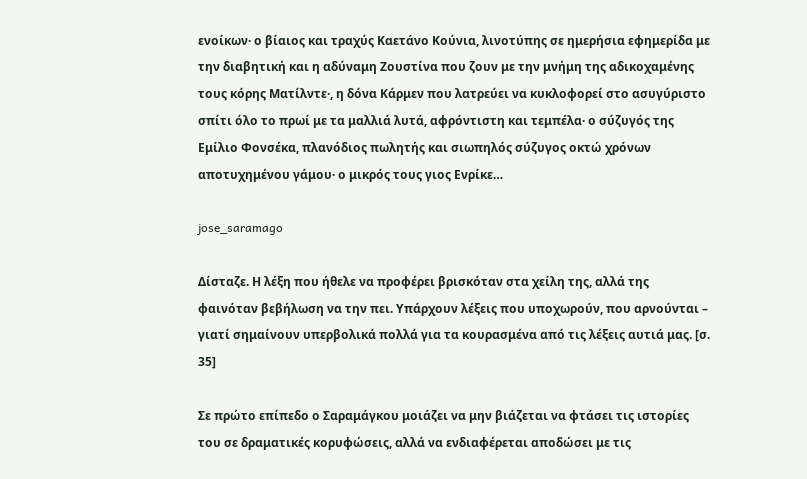ενοίκων· ο βίαιος και τραχύς Καετάνο Κούνια, λινοτύπης σε ημερήσια εφημερίδα με την διαβητική και η αδύναμη Ζουστίνα που ζουν με την μνήμη της αδικοχαμένης τους κόρης Ματίλντε·, η δόνα Κάρμεν που λατρεύει να κυκλοφορεί στο ασυγύριστο σπίτι όλο το πρωί με τα μαλλιά λυτά, αφρόντιστη και τεμπέλα· ο σύζυγός της Εμίλιο Φονσέκα, πλανόδιος πωλητής και σιωπηλός σύζυγος οκτώ χρόνων αποτυχημένου γάμου· ο μικρός τους γιος Ενρίκε…

jose_saramago

Δίσταζε. Η λέξη που ήθελε να προφέρει βρισκόταν στα χείλη της, αλλά της φαινόταν βεβήλωση να την πει. Υπάρχουν λέξεις που υποχωρούν, που αρνούνται – γιατί σημαίνουν υπερβολικά πολλά για τα κουρασμένα από τις λέξεις αυτιά μας. [σ. 35]

Σε πρώτο επίπεδο ο Σαραμάγκου μοιάζει να μην βιάζεται να φτάσει τις ιστορίες του σε δραματικές κορυφώσεις, αλλά να ενδιαφέρεται αποδώσει με τις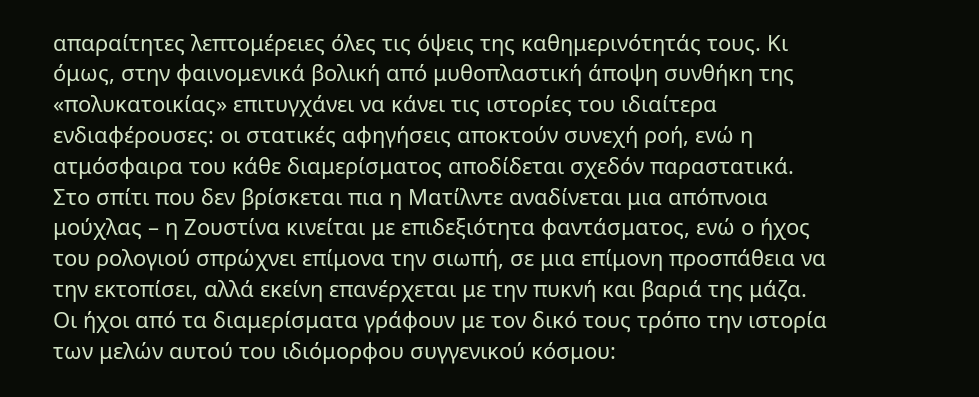απαραίτητες λεπτομέρειες όλες τις όψεις της καθημερινότητάς τους. Κι όμως, στην φαινομενικά βολική από μυθοπλαστική άποψη συνθήκη της «πολυκατοικίας» επιτυγχάνει να κάνει τις ιστορίες του ιδιαίτερα ενδιαφέρουσες: οι στατικές αφηγήσεις αποκτούν συνεχή ροή, ενώ η ατμόσφαιρα του κάθε διαμερίσματος αποδίδεται σχεδόν παραστατικά. Στο σπίτι που δεν βρίσκεται πια η Ματίλντε αναδίνεται μια απόπνοια μούχλας – η Ζουστίνα κινείται με επιδεξιότητα φαντάσματος, ενώ ο ήχος του ρολογιού σπρώχνει επίμονα την σιωπή, σε μια επίμονη προσπάθεια να την εκτοπίσει, αλλά εκείνη επανέρχεται με την πυκνή και βαριά της μάζα. Οι ήχοι από τα διαμερίσματα γράφουν με τον δικό τους τρόπο την ιστορία των μελών αυτού του ιδιόμορφου συγγενικού κόσμου: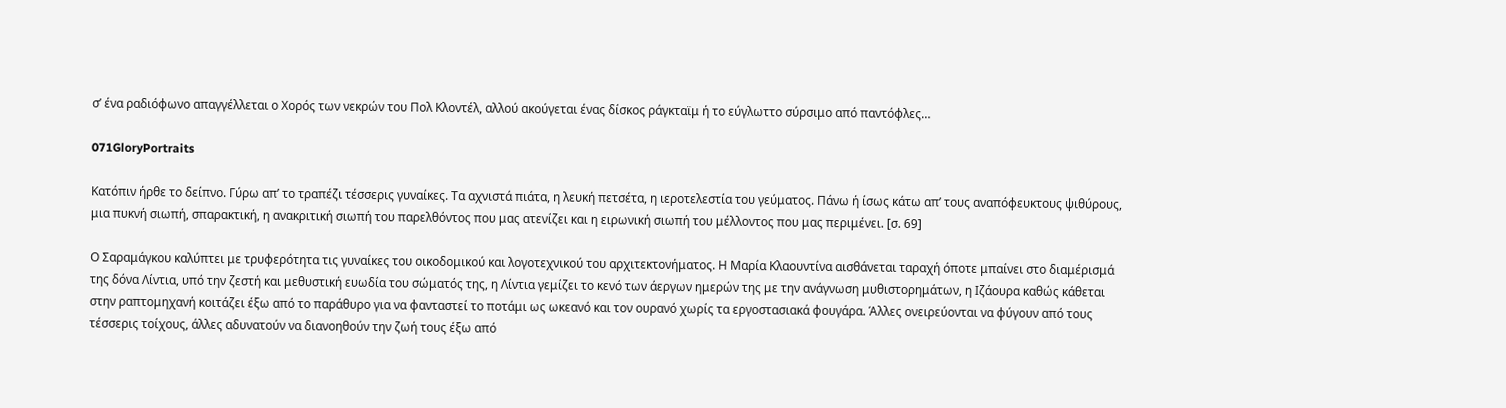σ’ ένα ραδιόφωνο απαγγέλλεται ο Χορός των νεκρών του Πολ Κλοντέλ, αλλού ακούγεται ένας δίσκος ράγκταϊμ ή το εύγλωττο σύρσιμο από παντόφλες…

071GloryPortraits

Κατόπιν ήρθε το δείπνο. Γύρω απ’ το τραπέζι τέσσερις γυναίκες. Τα αχνιστά πιάτα, η λευκή πετσέτα, η ιεροτελεστία του γεύματος. Πάνω ή ίσως κάτω απ’ τους αναπόφευκτους ψιθύρους, μια πυκνή σιωπή, σπαρακτική, η ανακριτική σιωπή του παρελθόντος που μας ατενίζει και η ειρωνική σιωπή του μέλλοντος που μας περιμένει. [σ. 69]

Ο Σαραμάγκου καλύπτει με τρυφερότητα τις γυναίκες του οικοδομικού και λογοτεχνικού του αρχιτεκτονήματος. Η Μαρία Κλαουντίνα αισθάνεται ταραχή όποτε μπαίνει στο διαμέρισμά της δόνα Λίντια, υπό την ζεστή και μεθυστική ευωδία του σώματός της, η Λίντια γεμίζει το κενό των άεργων ημερών της με την ανάγνωση μυθιστορημάτων, η Ιζάουρα καθώς κάθεται στην ραπτομηχανή κοιτάζει έξω από το παράθυρο για να φανταστεί το ποτάμι ως ωκεανό και τον ουρανό χωρίς τα εργοστασιακά φουγάρα. Άλλες ονειρεύονται να φύγουν από τους τέσσερις τοίχους, άλλες αδυνατούν να διανοηθούν την ζωή τους έξω από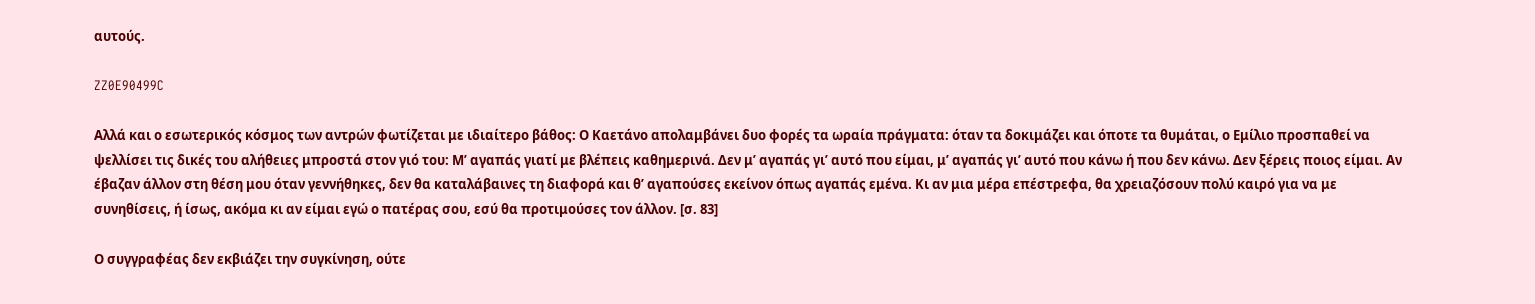αυτούς.

ZZ0E90499C

Αλλά και ο εσωτερικός κόσμος των αντρών φωτίζεται με ιδιαίτερο βάθος: Ο Καετάνο απολαμβάνει δυο φορές τα ωραία πράγματα: όταν τα δοκιμάζει και όποτε τα θυμάται, ο Εμίλιο προσπαθεί να ψελλίσει τις δικές του αλήθειες μπροστά στον γιό του: Μ’ αγαπάς γιατί με βλέπεις καθημερινά. Δεν μ’ αγαπάς γι’ αυτό που είμαι, μ’ αγαπάς γι’ αυτό που κάνω ή που δεν κάνω. Δεν ξέρεις ποιος είμαι. Αν έβαζαν άλλον στη θέση μου όταν γεννήθηκες, δεν θα καταλάβαινες τη διαφορά και θ’ αγαπούσες εκείνον όπως αγαπάς εμένα. Κι αν μια μέρα επέστρεφα, θα χρειαζόσουν πολύ καιρό για να με συνηθίσεις, ή ίσως, ακόμα κι αν είμαι εγώ ο πατέρας σου, εσύ θα προτιμούσες τον άλλον. [σ. 83]

Ο συγγραφέας δεν εκβιάζει την συγκίνηση, ούτε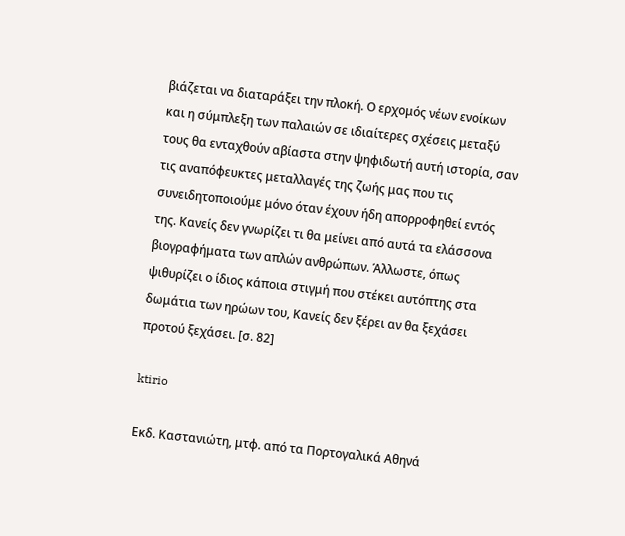βιάζεται να διαταράξει την πλοκή. Ο ερχομός νέων ενοίκων και η σύμπλεξη των παλαιών σε ιδιαίτερες σχέσεις μεταξύ τους θα ενταχθούν αβίαστα στην ψηφιδωτή αυτή ιστορία, σαν τις αναπόφευκτες μεταλλαγές της ζωής μας που τις συνειδητοποιούμε μόνο όταν έχουν ήδη απορροφηθεί εντός της. Κανείς δεν γνωρίζει τι θα μείνει από αυτά τα ελάσσονα βιογραφήματα των απλών ανθρώπων. Άλλωστε, όπως ψιθυρίζει ο ίδιος κάποια στιγμή που στέκει αυτόπτης στα δωμάτια των ηρώων του, Κανείς δεν ξέρει αν θα ξεχάσει προτού ξεχάσει. [σ. 82]

ktirio

Εκδ. Καστανιώτη, μτφ. από τα Πορτογαλικά Αθηνά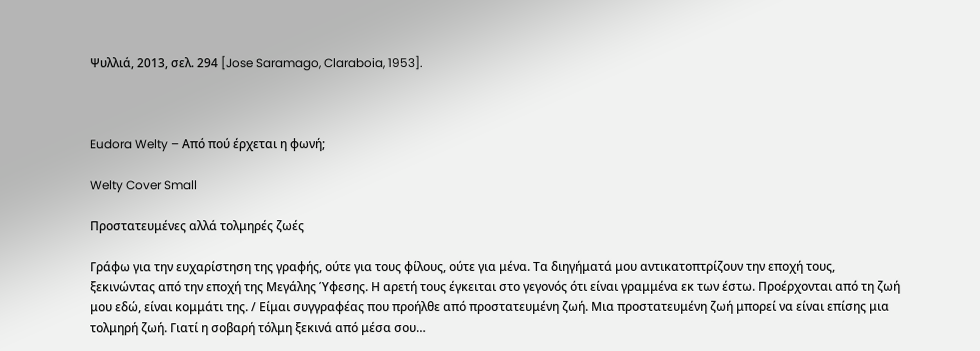Ψυλλιά, 2013, σελ. 294 [Jose Saramago, Claraboia, 1953].



Eudora Welty – Από πού έρχεται η φωνή;

Welty Cover Small

Προστατευμένες αλλά τολμηρές ζωές

Γράφω για την ευχαρίστηση της γραφής, ούτε για τους φίλους, ούτε για μένα. Τα διηγήματά μου αντικατοπτρίζουν την εποχή τους, ξεκινώντας από την εποχή της Μεγάλης Ύφεσης. Η αρετή τους έγκειται στο γεγονός ότι είναι γραμμένα εκ των έστω. Προέρχονται από τη ζωή μου εδώ, είναι κομμάτι της. / Είμαι συγγραφέας που προήλθε από προστατευμένη ζωή. Μια προστατευμένη ζωή μπορεί να είναι επίσης μια τολμηρή ζωή. Γιατί η σοβαρή τόλμη ξεκινά από μέσα σου…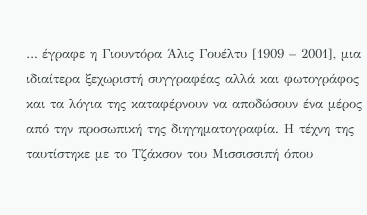… έγραφε η Γιουντόρα Άλις Γουέλτυ [1909 – 2001], μια ιδιαίτερα ξεχωριστή συγγραφέας αλλά και φωτογράφος και τα λόγια της καταφέρνουν να αποδώσουν ένα μέρος από την προσωπική της διηγηματογραφία. Η τέχνη της ταυτίστηκε με το Τζάκσον του Μισσισσιπή όπου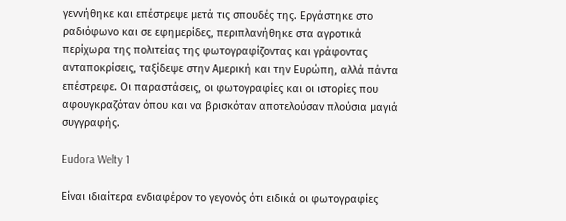γεννήθηκε και επέστρεψε μετά τις σπουδές της. Εργάστηκε στο ραδιόφωνο και σε εφημερίδες, περιπλανήθηκε στα αγροτικά περίχωρα της πολιτείας της φωτογραφίζοντας και γράφοντας ανταποκρίσεις, ταξίδεψε στην Αμερική και την Ευρώπη, αλλά πάντα επέστρεφε. Οι παραστάσεις, οι φωτογραφίες και οι ιστορίες που αφουγκραζόταν όπου και να βρισκόταν αποτελούσαν πλούσια μαγιά συγγραφής.

Eudora Welty 1

Είναι ιδιαίτερα ενδιαφέρον το γεγονός ότι ειδικά οι φωτογραφίες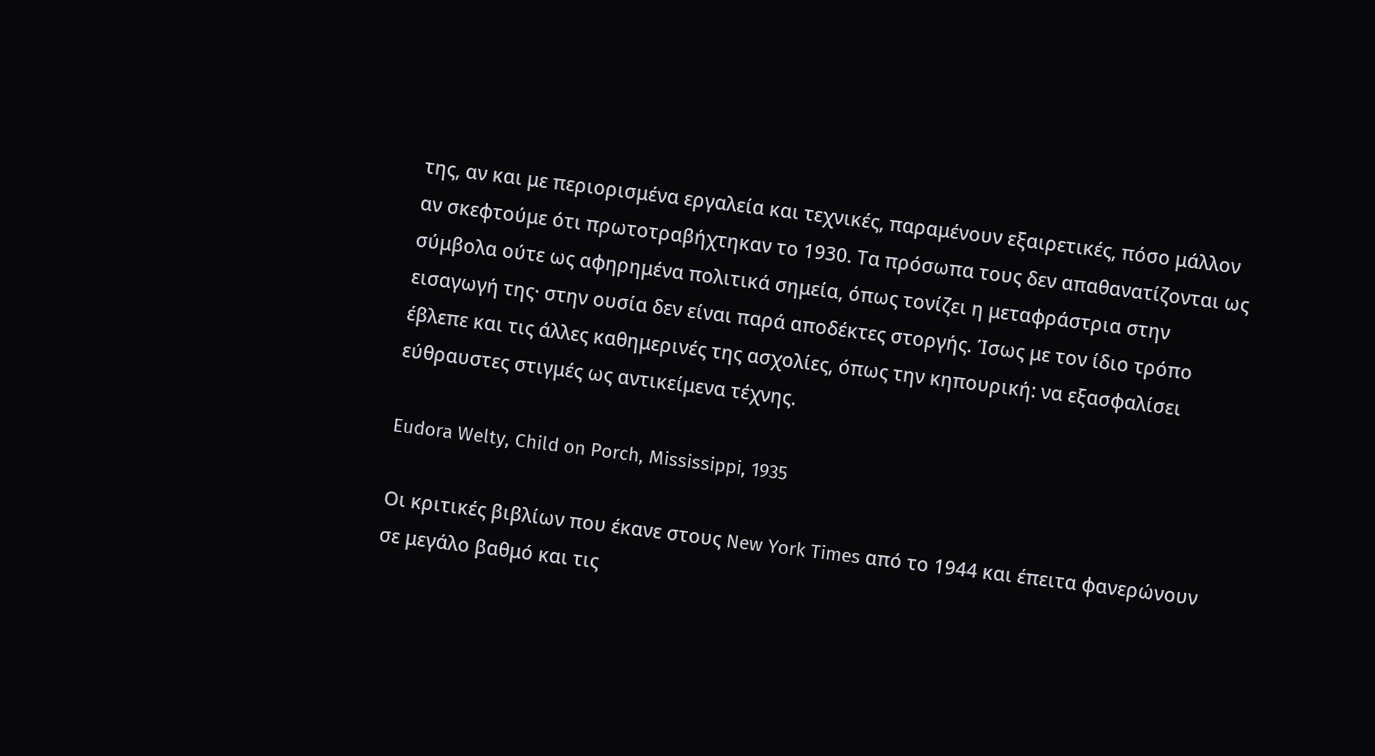της, αν και με περιορισμένα εργαλεία και τεχνικές, παραμένουν εξαιρετικές, πόσο μάλλον αν σκεφτούμε ότι πρωτοτραβήχτηκαν το 1930. Τα πρόσωπα τους δεν απαθανατίζονται ως σύμβολα ούτε ως αφηρημένα πολιτικά σημεία, όπως τονίζει η μεταφράστρια στην εισαγωγή της· στην ουσία δεν είναι παρά αποδέκτες στοργής. Ίσως με τον ίδιο τρόπο έβλεπε και τις άλλες καθημερινές της ασχολίες, όπως την κηπουρική: να εξασφαλίσει εύθραυστες στιγμές ως αντικείμενα τέχνης.

Eudora Welty, Child on Porch, Mississippi, 1935

Οι κριτικές βιβλίων που έκανε στους New York Times από το 1944 και έπειτα φανερώνουν σε μεγάλο βαθμό και τις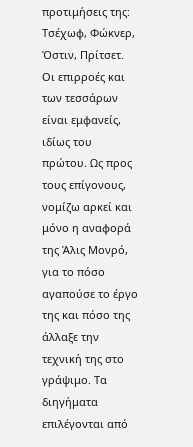προτιμήσεις της: Τσέχωφ, Φώκνερ, Όστιν, Πρίτσετ. Οι επιρροές και των τεσσάρων είναι εμφανείς, ιδίως του πρώτου. Ως προς τους επίγονους, νομίζω αρκεί και μόνο η αναφορά της Άλις Μονρό, για το πόσο αγαπούσε το έργο της και πόσο της άλλαξε την τεχνική της στο γράψιμο. Τα διηγήματα επιλέγονται από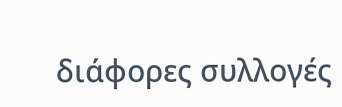διάφορες συλλογές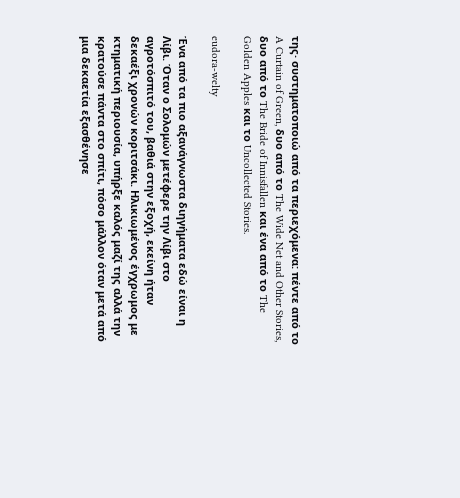της· συστηματοποιώ από τα περιεχόμενα: πέντε από το A Curtain of Green, δυο από το The Wide Net and Other Stories, δυο από το The Bride of Innisfallen και ένα από το The Golden Apples και το Uncollected Stories.

eudora-welty

Ένα από τα πιο αξανάγνωστα διηγήματα εδώ είναι η Λίβι. Όταν ο Σολομών μετέφερε την Λίβι στο αγροτόσπιτό του, βαθιά στην εξοχή, εκείνη ήταν δεκαέξι χρονών κοριτσάκι. Ηλικιωμένος έγχρωμος με κτηματική περιουσία, υπήρξε καλός μαζί της αλλά την κρατούσε πάντα στο σπίτι, πόσο μάλλον όταν μετά από μια δεκαετία εξασθένησε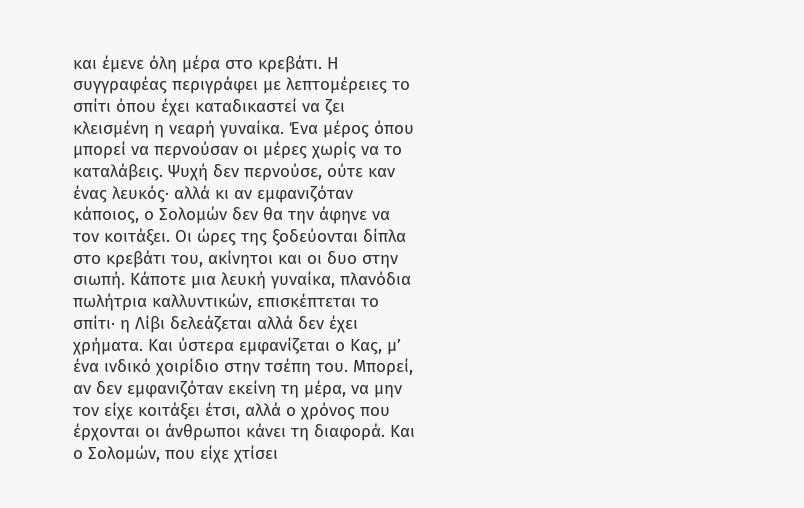και έμενε όλη μέρα στο κρεβάτι. Η συγγραφέας περιγράφει με λεπτομέρειες το σπίτι όπου έχει καταδικαστεί να ζει κλεισμένη η νεαρή γυναίκα. Ένα μέρος όπου μπορεί να περνούσαν οι μέρες χωρίς να το καταλάβεις. Ψυχή δεν περνούσε, ούτε καν ένας λευκός· αλλά κι αν εμφανιζόταν κάποιος, ο Σολομών δεν θα την άφηνε να τον κοιτάξει. Οι ώρες της ξοδεύονται δίπλα στο κρεβάτι του, ακίνητοι και οι δυο στην σιωπή. Κάποτε μια λευκή γυναίκα, πλανόδια πωλήτρια καλλυντικών, επισκέπτεται το σπίτι· η Λίβι δελεάζεται αλλά δεν έχει χρήματα. Και ύστερα εμφανίζεται ο Κας, μ’ ένα ινδικό χοιρίδιο στην τσέπη του. Μπορεί, αν δεν εμφανιζόταν εκείνη τη μέρα, να μην τον είχε κοιτάξει έτσι, αλλά ο χρόνος που έρχονται οι άνθρωποι κάνει τη διαφορά. Και ο Σολομών, που είχε χτίσει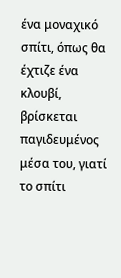ένα μοναχικό σπίτι, όπως θα έχτιζε ένα κλουβί, βρίσκεται παγιδευμένος μέσα του, γιατί το σπίτι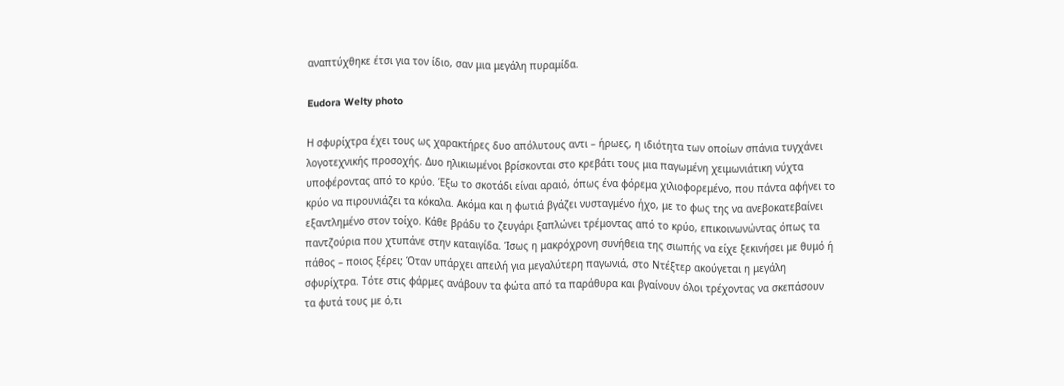αναπτύχθηκε έτσι για τον ίδιο, σαν μια μεγάλη πυραμίδα.

Eudora Welty photo

Η σφυρίχτρα έχει τους ως χαρακτήρες δυο απόλυτους αντι – ήρωες, η ιδιότητα των οποίων σπάνια τυγχάνει λογοτεχνικής προσοχής. Δυο ηλικιωμένοι βρίσκονται στο κρεβάτι τους μια παγωμένη χειμωνιάτικη νύχτα υποφέροντας από το κρύο. Έξω το σκοτάδι είναι αραιό, όπως ένα φόρεμα χιλιοφορεμένο, που πάντα αφήνει το κρύο να πιρουνιάζει τα κόκαλα. Ακόμα και η φωτιά βγάζει νυσταγμένο ήχο, με το φως της να ανεβοκατεβαίνει εξαντλημένο στον τοίχο. Κάθε βράδυ το ζευγάρι ξαπλώνει τρέμοντας από το κρύο, επικοινωνώντας όπως τα παντζούρια που χτυπάνε στην καταιγίδα. Ίσως η μακρόχρονη συνήθεια της σιωπής να είχε ξεκινήσει με θυμό ή πάθος – ποιος ξέρει; Όταν υπάρχει απειλή για μεγαλύτερη παγωνιά, στο Ντέξτερ ακούγεται η μεγάλη σφυρίχτρα. Τότε στις φάρμες ανάβουν τα φώτα από τα παράθυρα και βγαίνουν όλοι τρέχοντας να σκεπάσουν τα φυτά τους με ό,τι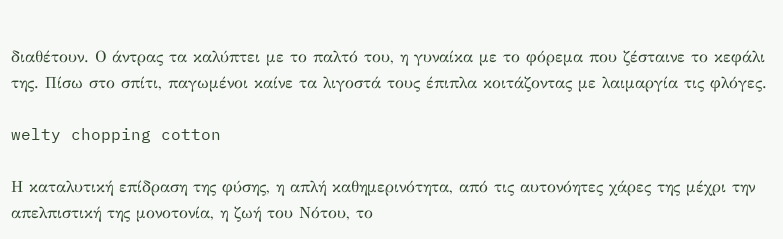διαθέτουν. Ο άντρας τα καλύπτει με το παλτό του, η γυναίκα με το φόρεμα που ζέσταινε το κεφάλι της. Πίσω στο σπίτι, παγωμένοι καίνε τα λιγοστά τους έπιπλα κοιτάζοντας με λαιμαργία τις φλόγες.

welty chopping cotton

Η καταλυτική επίδραση της φύσης, η απλή καθημερινότητα, από τις αυτονόητες χάρες της μέχρι την απελπιστική της μονοτονία, η ζωή του Νότου, το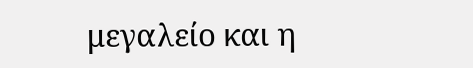μεγαλείο και η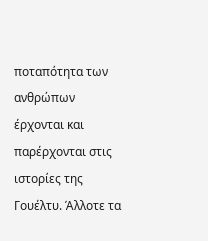ποταπότητα των ανθρώπων έρχονται και παρέρχονται στις ιστορίες της Γουέλτυ. Άλλοτε τα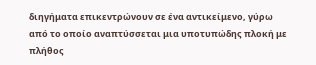διηγήματα επικεντρώνουν σε ένα αντικείμενο, γύρω από το οποίο αναπτύσσεται μια υποτυπώδης πλοκή με πλήθος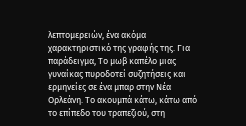λεπτομερειών, ένα ακόμα χαρακτηριστικό της γραφής της. Για παράδειγμα, Το μωβ καπέλο μιας γυναίκας πυροδοτεί συζητήσεις και ερμηνείες σε ένα μπαρ στην Νέα Ορλεάνη. Το ακουμπά κάτω, κάτω από το επίπεδο του τραπεζιού, στη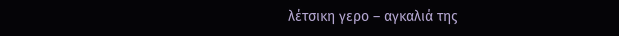λέτσικη γερο – αγκαλιά της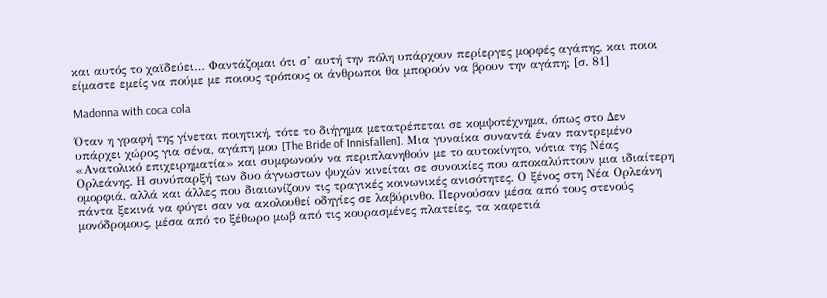και αυτός το χαϊδεύει… Φαντάζομαι ότι σ’ αυτή την πόλη υπάρχουν περίεργες μορφές αγάπης, και ποιοι είμαστε εμείς να πούμε με ποιους τρόπους οι άνθρωποι θα μπορούν να βρουν την αγάπη; [σ. 81]

Madonna with coca cola

Όταν η γραφή της γίνεται ποιητική, τότε το διήγημα μετατρέπεται σε κομψοτέχνημα, όπως στο Δεν υπάρχει χώρος για σένα, αγάπη μου [The Bride of Innisfallen]. Μια γυναίκα συναντά έναν παντρεμένο «Ανατολικό επιχειρηματία» και συμφωνούν να περιπλανηθούν με το αυτοκίνητο, νότια της Νέας Ορλεάνης. Η συνύπαρξή των δυο άγνωστων ψυχών κινείται σε συνοικίες που αποκαλύπτουν μια ιδιαίτερη ομορφιά, αλλά και άλλες που διαιωνίζουν τις τραγικές κοινωνικές ανισότητες. Ο ξένος στη Νέα Ορλεάνη πάντα ξεκινά να φύγει σαν να ακολουθεί οδηγίες σε λαβύρινθο. Περνούσαν μέσα από τους στενούς μονόδρομους, μέσα από το ξέθωρο μωβ από τις κουρασμένες πλατείες, τα καφετιά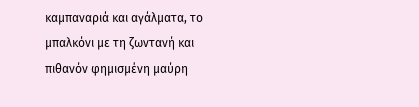καμπαναριά και αγάλματα, το μπαλκόνι με τη ζωντανή και πιθανόν φημισμένη μαύρη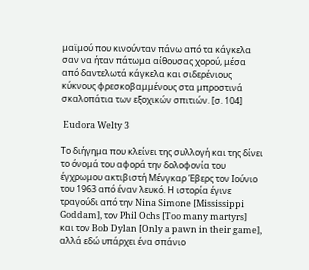μαϊμού που κινούνταν πάνω από τα κάγκελα σαν να ήταν πάτωμα αίθουσας χορού, μέσα από δαντελωτά κάγκελα και σιδερένιους κύκνους φρεσκοβαμμένους στα μπροστινά σκαλοπάτια των εξοχικών σπιτιών. [σ. 104]

 Eudora Welty 3

Το διήγημα που κλείνει της συλλογή και της δίνει το όνομά του αφορά την δολοφονία του έγχρωμου ακτιβιστή Μένγκαρ Έβερς τον Ιούνιο του 1963 από έναν λευκό. Η ιστορία έγινε τραγούδι από την Nina Simone [Mississippi Goddam], τον Phil Ochs [Too many martyrs] και τον Bob Dylan [Only a pawn in their game], αλλά εδώ υπάρχει ένα σπάνιο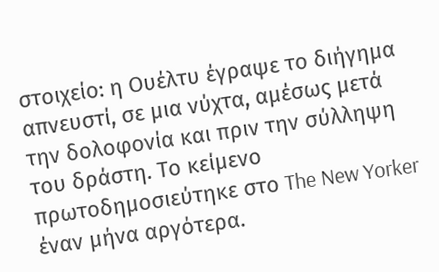στοιχείο: η Ουέλτυ έγραψε το διήγημα απνευστί, σε μια νύχτα, αμέσως μετά την δολοφονία και πριν την σύλληψη του δράστη. Το κείμενο πρωτοδημοσιεύτηκε στο The New Yorker έναν μήνα αργότερα.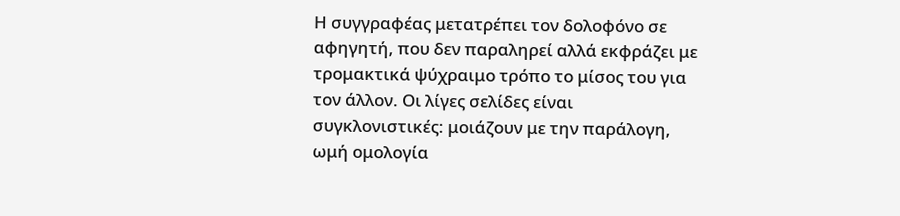Η συγγραφέας μετατρέπει τον δολοφόνο σε αφηγητή, που δεν παραληρεί αλλά εκφράζει με τρομακτικά ψύχραιμο τρόπο το μίσος του για τον άλλον. Οι λίγες σελίδες είναι συγκλονιστικές: μοιάζουν με την παράλογη, ωμή ομολογία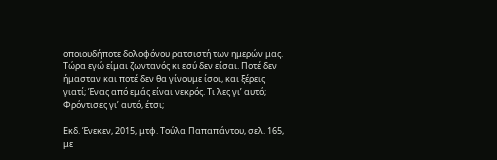οποιουδήποτε δολοφόνου ρατσιστή των ημερών μας. Τώρα εγώ είμαι ζωντανός κι εσύ δεν είσαι. Ποτέ δεν ήμασταν και ποτέ δεν θα γίνουμε ίσοι, και ξέρεις γιατί; Ένας από εμάς είναι νεκρός. Τι λες γι’ αυτό; Φρόντισες γι’ αυτό, έτσι;

Εκδ. Ένεκεν, 2015, μτφ. Τούλα Παπαπάντου, σελ. 165, με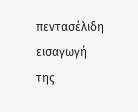πεντασέλιδη εισαγωγή της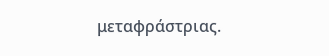μεταφράστριας.